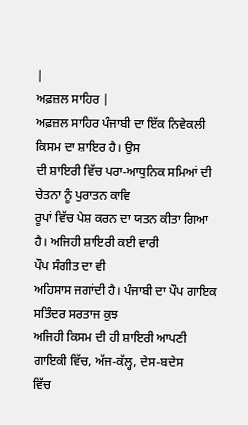|
ਅਫ਼ਜ਼ਲ ਸਾਹਿਰ |
ਅਫ਼ਜ਼ਲ ਸਾਹਿਰ ਪੰਜਾਬੀ ਦਾ ਇੱਕ ਨਿਵੇਕਲੀ ਕਿਸਮ ਦਾ ਸ਼ਾਇਰ ਹੈ। ਉਸ
ਦੀ ਸ਼ਾਇਰੀ ਵਿੱਚ ਪਰਾ-ਆਧੁਨਿਕ ਸਮਿਆਂ ਦੀ ਚੇਤਨਾ ਨੂੰ ਪੁਰਾਤਨ ਕਾਵਿ
ਰੂਪਾਂ ਵਿੱਚ ਪੇਸ਼ ਕਰਨ ਦਾ ਯਤਨ ਕੀਤਾ ਗਿਆ ਹੈ। ਅਜਿਹੀ ਸ਼ਾਇਰੀ ਕਈ ਵਾਰੀ
ਪੌਪ ਸੰਗੀਤ ਦਾ ਵੀ
ਅਹਿਸਾਸ ਜਗਾਂਦੀ ਹੈ। ਪੰਜਾਬੀ ਦਾ ਪੌਪ ਗਾਇਕ ਸਤਿੰਦਰ ਸਰਤਾਜ ਕੁਝ
ਅਜਿਹੀ ਕਿਸਮ ਦੀ ਹੀ ਸ਼ਾਇਰੀ ਆਪਣੀ ਗਾਇਕੀ ਵਿੱਚ, ਅੱਜ-ਕੱਲ੍ਹ, ਦੇਸ-ਬਦੇਸ
ਵਿੱਚ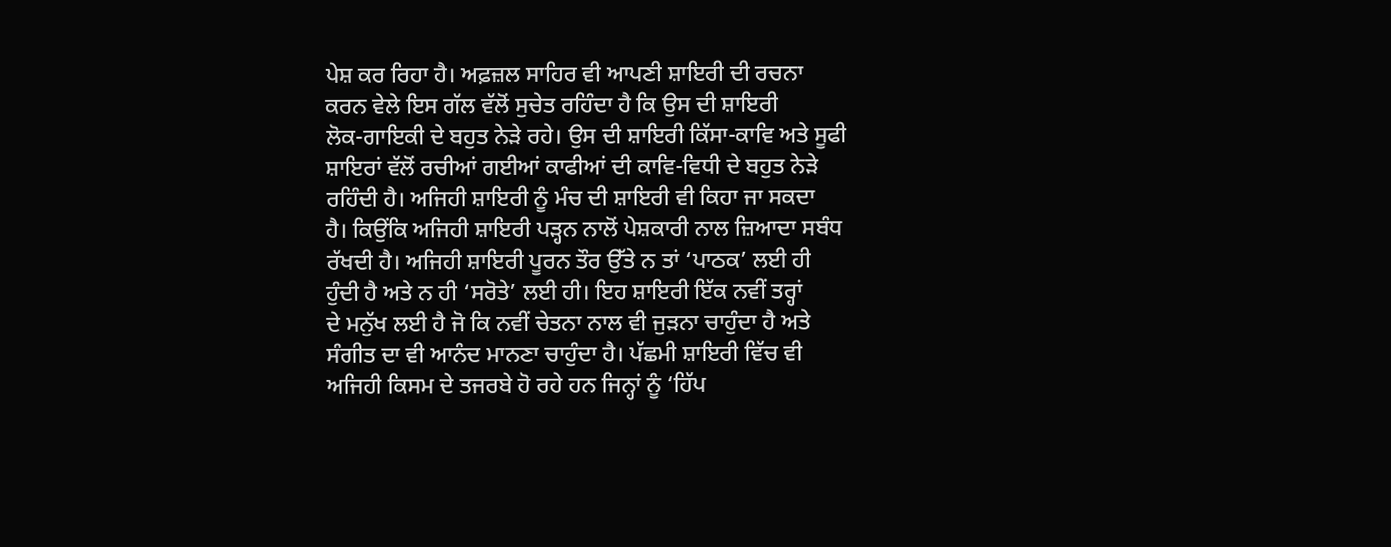ਪੇਸ਼ ਕਰ ਰਿਹਾ ਹੈ। ਅਫ਼ਜ਼ਲ ਸਾਹਿਰ ਵੀ ਆਪਣੀ ਸ਼ਾਇਰੀ ਦੀ ਰਚਨਾ
ਕਰਨ ਵੇਲੇ ਇਸ ਗੱਲ ਵੱਲੋਂ ਸੁਚੇਤ ਰਹਿੰਦਾ ਹੈ ਕਿ ਉਸ ਦੀ ਸ਼ਾਇਰੀ
ਲੋਕ-ਗਾਇਕੀ ਦੇ ਬਹੁਤ ਨੇੜੇ ਰਹੇ। ਉਸ ਦੀ ਸ਼ਾਇਰੀ ਕਿੱਸਾ-ਕਾਵਿ ਅਤੇ ਸੂਫੀ
ਸ਼ਾਇਰਾਂ ਵੱਲੋਂ ਰਚੀਆਂ ਗਈਆਂ ਕਾਫੀਆਂ ਦੀ ਕਾਵਿ-ਵਿਧੀ ਦੇ ਬਹੁਤ ਨੇੜੇ
ਰਹਿੰਦੀ ਹੈ। ਅਜਿਹੀ ਸ਼ਾਇਰੀ ਨੂੰ ਮੰਚ ਦੀ ਸ਼ਾਇਰੀ ਵੀ ਕਿਹਾ ਜਾ ਸਕਦਾ
ਹੈ। ਕਿਉਂਕਿ ਅਜਿਹੀ ਸ਼ਾਇਰੀ ਪੜ੍ਹਨ ਨਾਲੋਂ ਪੇਸ਼ਕਾਰੀ ਨਾਲ ਜ਼ਿਆਦਾ ਸਬੰਧ
ਰੱਖਦੀ ਹੈ। ਅਜਿਹੀ ਸ਼ਾਇਰੀ ਪੂਰਨ ਤੌਰ ਉੱਤੇ ਨ ਤਾਂ ‘ਪਾਠਕ’ ਲਈ ਹੀ
ਹੁੰਦੀ ਹੈ ਅਤੇ ਨ ਹੀ ‘ਸਰੋਤੇ’ ਲਈ ਹੀ। ਇਹ ਸ਼ਾਇਰੀ ਇੱਕ ਨਵੀਂ ਤਰ੍ਹਾਂ
ਦੇ ਮਨੁੱਖ ਲਈ ਹੈ ਜੋ ਕਿ ਨਵੀਂ ਚੇਤਨਾ ਨਾਲ ਵੀ ਜੁੜਨਾ ਚਾਹੁੰਦਾ ਹੈ ਅਤੇ
ਸੰਗੀਤ ਦਾ ਵੀ ਆਨੰਦ ਮਾਨਣਾ ਚਾਹੁੰਦਾ ਹੈ। ਪੱਛਮੀ ਸ਼ਾਇਰੀ ਵਿੱਚ ਵੀ
ਅਜਿਹੀ ਕਿਸਮ ਦੇ ਤਜਰਬੇ ਹੋ ਰਹੇ ਹਨ ਜਿਨ੍ਹਾਂ ਨੂੰ ‘ਹਿੱਪ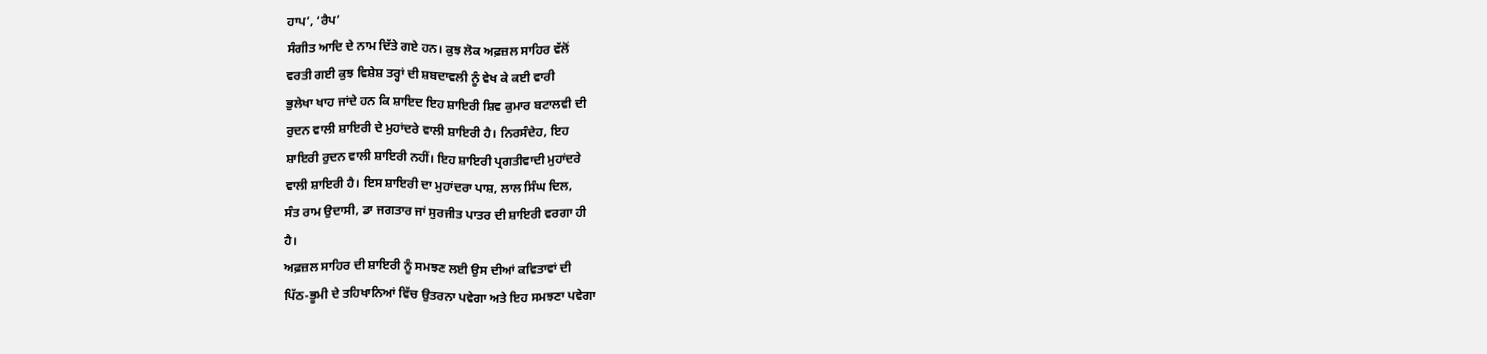ਹਾਪ’, ‘ਰੈਪ’
ਸੰਗੀਤ ਆਦਿ ਦੇ ਨਾਮ ਦਿੱਤੇ ਗਏ ਹਨ। ਕੁਝ ਲੋਕ ਅਫ਼ਜ਼ਲ ਸਾਹਿਰ ਵੱਲੋਂ
ਵਰਤੀ ਗਈ ਕੁਝ ਵਿਸ਼ੇਸ਼ ਤਰ੍ਹਾਂ ਦੀ ਸ਼ਬਦਾਵਲੀ ਨੂੰ ਵੇਖ ਕੇ ਕਈ ਵਾਰੀ
ਭੁਲੇਖਾ ਖਾਹ ਜਾਂਦੇ ਹਨ ਕਿ ਸ਼ਾਇਦ ਇਹ ਸ਼ਾਇਰੀ ਸ਼ਿਵ ਕੁਮਾਰ ਬਟਾਲਵੀ ਦੀ
ਰੁਦਨ ਵਾਲੀ ਸ਼ਾਇਰੀ ਦੇ ਮੁਹਾਂਦਰੇ ਵਾਲੀ ਸ਼ਾਇਰੀ ਹੈ। ਨਿਰਸੰਦੇਹ, ਇਹ
ਸ਼ਾਇਰੀ ਰੁਦਨ ਵਾਲੀ ਸ਼ਾਇਰੀ ਨਹੀਂ। ਇਹ ਸ਼ਾਇਰੀ ਪ੍ਰਗਤੀਵਾਦੀ ਮੁਹਾਂਦਰੇ
ਵਾਲੀ ਸ਼ਾਇਰੀ ਹੈ। ਇਸ ਸ਼ਾਇਰੀ ਦਾ ਮੁਹਾਂਦਰਾ ਪਾਸ਼, ਲਾਲ ਸਿੰਘ ਦਿਲ,
ਸੰਤ ਰਾਮ ਉਦਾਸੀ, ਡਾ ਜਗਤਾਰ ਜਾਂ ਸੁਰਜੀਤ ਪਾਤਰ ਦੀ ਸ਼ਾਇਰੀ ਵਰਗਾ ਹੀ
ਹੈ।
ਅਫ਼ਜ਼ਲ ਸਾਹਿਰ ਦੀ ਸ਼ਾਇਰੀ ਨੂੰ ਸਮਝਣ ਲਈ ਉਸ ਦੀਆਂ ਕਵਿਤਾਵਾਂ ਦੀ
ਪਿੱਠ-ਭੂਮੀ ਦੇ ਤਹਿਖਾਨਿਆਂ ਵਿੱਚ ਉਤਰਨਾ ਪਵੇਗਾ ਅਤੇ ਇਹ ਸਮਝਣਾ ਪਵੇਗਾ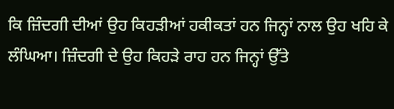ਕਿ ਜ਼ਿੰਦਗੀ ਦੀਆਂ ਉਹ ਕਿਹੜੀਆਂ ਹਕੀਕਤਾਂ ਹਨ ਜਿਨ੍ਹਾਂ ਨਾਲ ਉਹ ਖਹਿ ਕੇ
ਲੰਘਿਆ। ਜ਼ਿੰਦਗੀ ਦੇ ਉਹ ਕਿਹੜੇ ਰਾਹ ਹਨ ਜਿਨ੍ਹਾਂ ਉੱਤੇ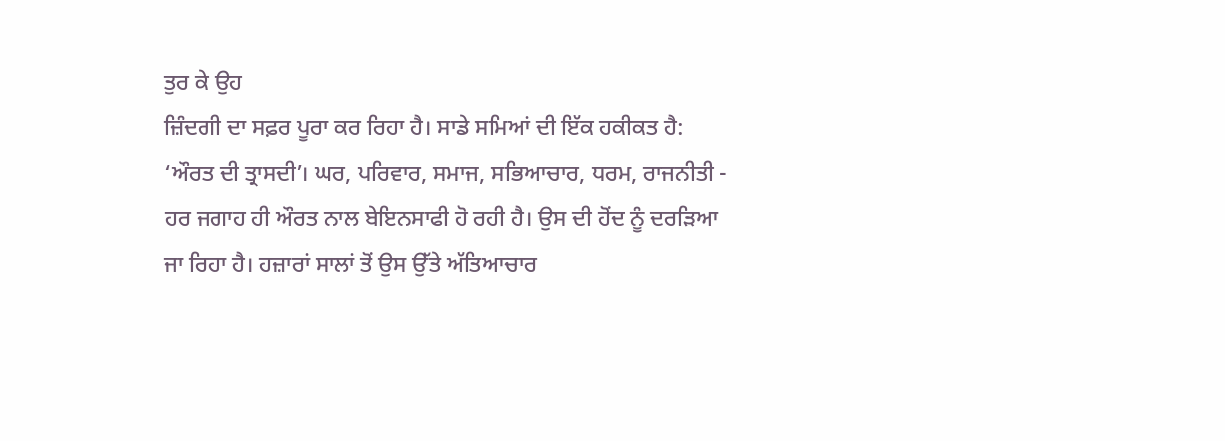ਤੁਰ ਕੇ ਉਹ
ਜ਼ਿੰਦਗੀ ਦਾ ਸਫ਼ਰ ਪੂਰਾ ਕਰ ਰਿਹਾ ਹੈ। ਸਾਡੇ ਸਮਿਆਂ ਦੀ ਇੱਕ ਹਕੀਕਤ ਹੈ:
‘ਔਰਤ ਦੀ ਤ੍ਰਾਸਦੀ’। ਘਰ, ਪਰਿਵਾਰ, ਸਮਾਜ, ਸਭਿਆਚਾਰ, ਧਰਮ, ਰਾਜਨੀਤੀ -
ਹਰ ਜਗਾਹ ਹੀ ਔਰਤ ਨਾਲ ਬੇਇਨਸਾਫੀ ਹੋ ਰਹੀ ਹੈ। ਉਸ ਦੀ ਹੋਂਦ ਨੂੰ ਦਰੜਿਆ
ਜਾ ਰਿਹਾ ਹੈ। ਹਜ਼ਾਰਾਂ ਸਾਲਾਂ ਤੋਂ ਉਸ ਉੱਤੇ ਅੱਤਿਆਚਾਰ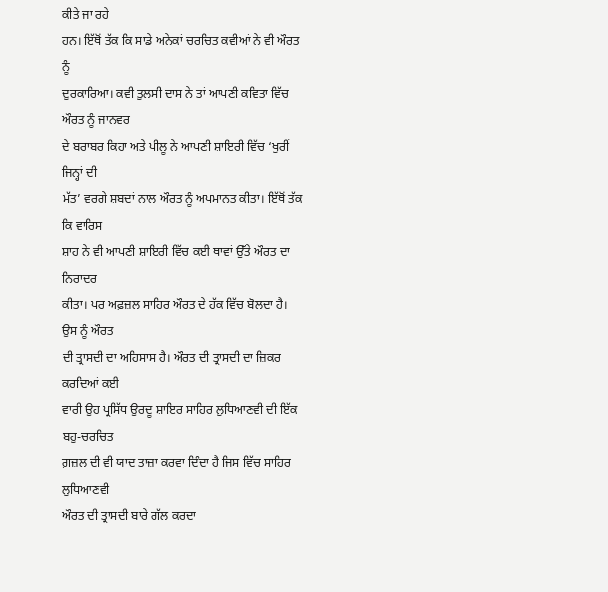ਕੀਤੇ ਜਾ ਰਹੇ
ਹਨ। ਇੱਥੋਂ ਤੱਕ ਕਿ ਸਾਡੇ ਅਨੇਕਾਂ ਚਰਚਿਤ ਕਵੀਆਂ ਨੇ ਵੀ ਔਰਤ ਨੂੰ
ਦੁਰਕਾਰਿਆ। ਕਵੀ ਤੁਲਸੀ ਦਾਸ ਨੇ ਤਾਂ ਆਪਣੀ ਕਵਿਤਾ ਵਿੱਚ ਔਰਤ ਨੂੰ ਜਾਨਵਰ
ਦੇ ਬਰਾਬਰ ਕਿਹਾ ਅਤੇ ਪੀਲੂ ਨੇ ਆਪਣੀ ਸ਼ਾਇਰੀ ਵਿੱਚ ‘ਖੁਰੀਂ ਜਿਨ੍ਹਾਂ ਦੀ
ਮੱਤ’ ਵਰਗੇ ਸ਼ਬਦਾਂ ਨਾਲ ਔਰਤ ਨੂੰ ਅਪਮਾਨਤ ਕੀਤਾ। ਇੱਥੋਂ ਤੱਕ ਕਿ ਵਾਰਿਸ
ਸ਼ਾਹ ਨੇ ਵੀ ਆਪਣੀ ਸ਼ਾਇਰੀ ਵਿੱਚ ਕਈ ਥਾਵਾਂ ਉੱਤੇ ਔਰਤ ਦਾ ਨਿਰਾਦਰ
ਕੀਤਾ। ਪਰ ਅਫ਼ਜ਼ਲ ਸਾਹਿਰ ਔਰਤ ਦੇ ਹੱਕ ਵਿੱਚ ਬੋਲਦਾ ਹੈ। ਉਸ ਨੂੰ ਔਰਤ
ਦੀ ਤ੍ਰਾਸਦੀ ਦਾ ਅਹਿਸਾਸ ਹੈ। ਔਰਤ ਦੀ ਤ੍ਰਾਸਦੀ ਦਾ ਜ਼ਿਕਰ ਕਰਦਿਆਂ ਕਈ
ਵਾਰੀ ਉਹ ਪ੍ਰਸਿੱਧ ਉਰਦੂ ਸ਼ਾਇਰ ਸਾਹਿਰ ਲੁਧਿਆਣਵੀ ਦੀ ਇੱਕ ਬਹੁ-ਚਰਚਿਤ
ਗ਼ਜ਼ਲ ਦੀ ਵੀ ਯਾਦ ਤਾਜ਼ਾ ਕਰਵਾ ਦਿੰਦਾ ਹੈ ਜਿਸ ਵਿੱਚ ਸਾਹਿਰ ਲੁਧਿਆਣਵੀ
ਔਰਤ ਦੀ ਤ੍ਰਾਸਦੀ ਬਾਰੇ ਗੱਲ ਕਰਦਾ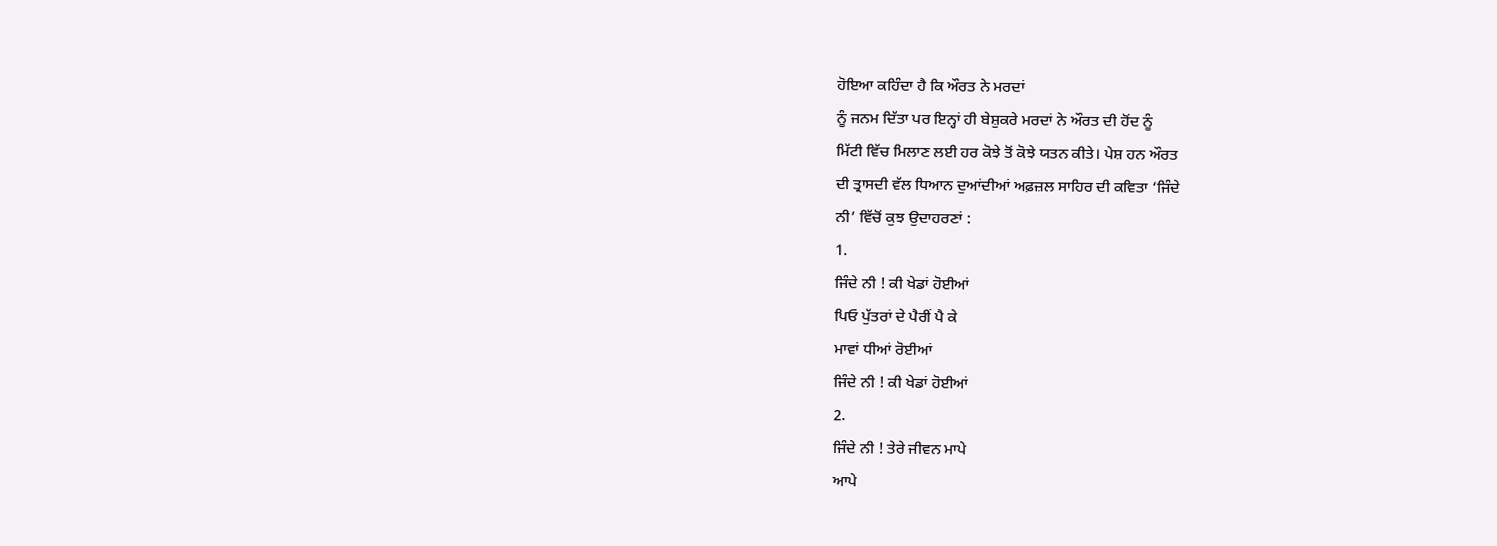ਹੋਇਆ ਕਹਿੰਦਾ ਹੈ ਕਿ ਔਰਤ ਨੇ ਮਰਦਾਂ
ਨੂੰ ਜਨਮ ਦਿੱਤਾ ਪਰ ਇਨ੍ਹਾਂ ਹੀ ਬੇਸ਼ੁਕਰੇ ਮਰਦਾਂ ਨੇ ਔਰਤ ਦੀ ਹੋਂਦ ਨੂੰ
ਮਿੱਟੀ ਵਿੱਚ ਮਿਲਾਣ ਲਈ ਹਰ ਕੋਝੇ ਤੋਂ ਕੋਝੇ ਯਤਨ ਕੀਤੇ। ਪੇਸ਼ ਹਨ ਔਰਤ
ਦੀ ਤ੍ਰਾਸਦੀ ਵੱਲ ਧਿਆਨ ਦੁਆਂਦੀਆਂ ਅਫ਼ਜ਼ਲ ਸਾਹਿਰ ਦੀ ਕਵਿਤਾ ‘ਜਿੰਦੇ
ਨੀ’ ਵਿੱਚੋਂ ਕੁਝ ਉਦਾਹਰਣਾਂ :
1.
ਜਿੰਦੇ ਨੀ ! ਕੀ ਖੇਡਾਂ ਹੋਈਆਂ
ਪਿਓ ਪੁੱਤਰਾਂ ਦੇ ਪੈਰੀਂ ਪੈ ਕੇ
ਮਾਵਾਂ ਧੀਆਂ ਰੋਈਆਂ
ਜਿੰਦੇ ਨੀ ! ਕੀ ਖੇਡਾਂ ਹੋਈਆਂ
2.
ਜਿੰਦੇ ਨੀ ! ਤੇਰੇ ਜੀਵਨ ਮਾਪੇ
ਆਪੇ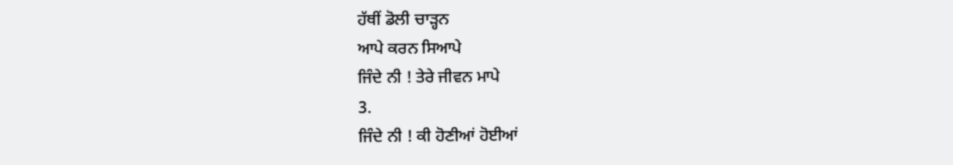ਹੱਥੀਂ ਡੋਲੀ ਚਾੜ੍ਹਨ
ਆਪੇ ਕਰਨ ਸਿਆਪੇ
ਜਿੰਦੇ ਨੀ ! ਤੇਰੇ ਜੀਵਨ ਮਾਪੇ
3.
ਜਿੰਦੇ ਨੀ ! ਕੀ ਹੋਣੀਆਂ ਹੋਈਆਂ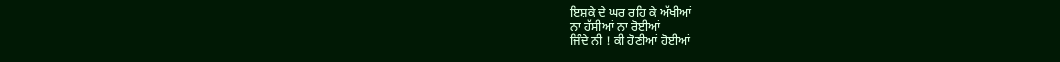ਇਸ਼ਕੇ ਦੇ ਘਰ ਰਹਿ ਕੇ ਅੱਖੀਆਂ
ਨਾ ਹੱਸੀਆਂ ਨਾ ਰੋਈਆਂ
ਜਿੰਦੇ ਨੀ ! ਕੀ ਹੋਣੀਆਂ ਹੋਈਆਂ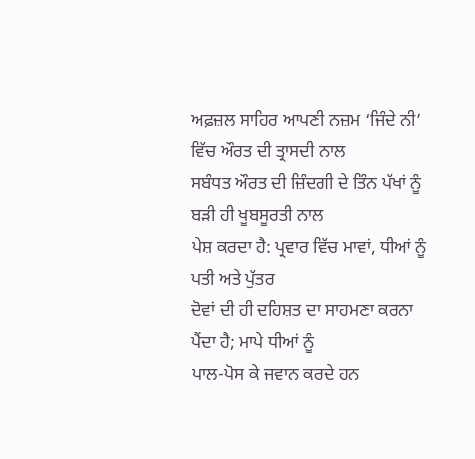ਅਫ਼ਜ਼ਲ ਸਾਹਿਰ ਆਪਣੀ ਨਜ਼ਮ ‘ਜਿੰਦੇ ਨੀ’ ਵਿੱਚ ਔਰਤ ਦੀ ਤ੍ਰਾਸਦੀ ਨਾਲ
ਸਬੰਧਤ ਔਰਤ ਦੀ ਜ਼ਿੰਦਗੀ ਦੇ ਤਿੰਨ ਪੱਖਾਂ ਨੂੰ ਬੜੀ ਹੀ ਖੂਬਸੂਰਤੀ ਨਾਲ
ਪੇਸ਼ ਕਰਦਾ ਹੈ: ਪ੍ਰਵਾਰ ਵਿੱਚ ਮਾਵਾਂ, ਧੀਆਂ ਨੂੰ ਪਤੀ ਅਤੇ ਪੁੱਤਰ
ਦੋਵਾਂ ਦੀ ਹੀ ਦਹਿਸ਼ਤ ਦਾ ਸਾਹਮਣਾ ਕਰਨਾ ਪੈਂਦਾ ਹੈ; ਮਾਪੇ ਧੀਆਂ ਨੂੰ
ਪਾਲ-ਪੋਸ ਕੇ ਜਵਾਨ ਕਰਦੇ ਹਨ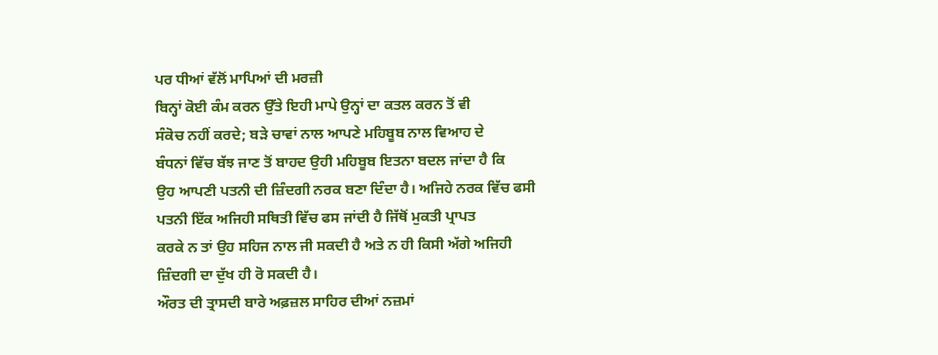ਪਰ ਧੀਆਂ ਵੱਲੋਂ ਮਾਪਿਆਂ ਦੀ ਮਰਜ਼ੀ
ਬਿਨ੍ਹਾਂ ਕੋਈ ਕੰਮ ਕਰਨ ਉੱਤੇ ਇਹੀ ਮਾਪੇ ਉਨ੍ਹਾਂ ਦਾ ਕਤਲ ਕਰਨ ਤੋਂ ਵੀ
ਸੰਕੋਚ ਨਹੀਂ ਕਰਦੇ; ਬੜੇ ਚਾਵਾਂ ਨਾਲ ਆਪਣੇ ਮਹਿਬੂਬ ਨਾਲ ਵਿਆਹ ਦੇ
ਬੰਧਨਾਂ ਵਿੱਚ ਬੱਝ ਜਾਣ ਤੋਂ ਬਾਹਦ ਉਹੀ ਮਹਿਬੂਬ ਇਤਨਾ ਬਦਲ ਜਾਂਦਾ ਹੈ ਕਿ
ਉਹ ਆਪਣੀ ਪਤਨੀ ਦੀ ਜ਼ਿੰਦਗੀ ਨਰਕ ਬਣਾ ਦਿੰਦਾ ਹੈ। ਅਜਿਹੇ ਨਰਕ ਵਿੱਚ ਫਸੀ
ਪਤਨੀ ਇੱਕ ਅਜਿਹੀ ਸਥਿਤੀ ਵਿੱਚ ਫਸ ਜਾਂਦੀ ਹੈ ਜਿੱਥੋਂ ਮੁਕਤੀ ਪ੍ਰਾਪਤ
ਕਰਕੇ ਨ ਤਾਂ ਉਹ ਸਹਿਜ ਨਾਲ ਜੀ ਸਕਦੀ ਹੈ ਅਤੇ ਨ ਹੀ ਕਿਸੀ ਅੱਗੇ ਅਜਿਹੀ
ਜ਼ਿੰਦਗੀ ਦਾ ਦੁੱਖ ਹੀ ਰੋ ਸਕਦੀ ਹੈ।
ਔਰਤ ਦੀ ਤ੍ਰਾਸਦੀ ਬਾਰੇ ਅਫ਼ਜ਼ਲ ਸਾਹਿਰ ਦੀਆਂ ਨਜ਼ਮਾਂ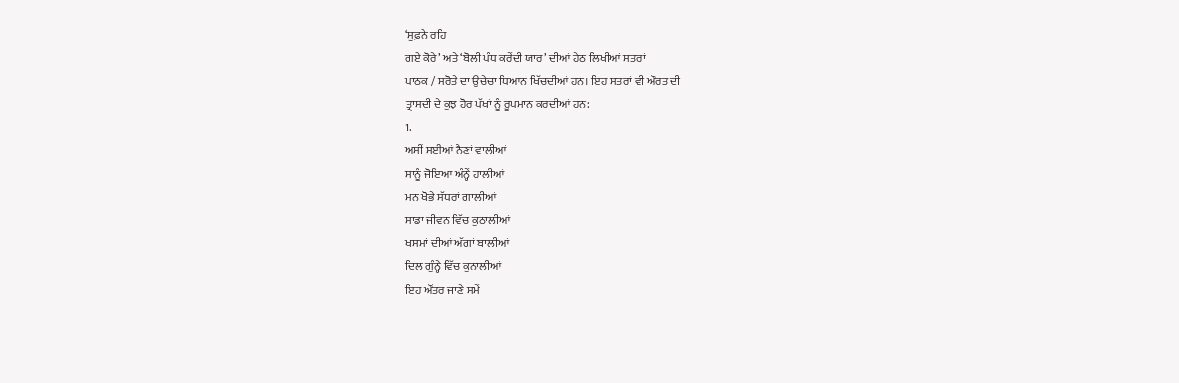‘ਸੁਫ਼ਨੇ ਰਹਿ
ਗਏ ਕੋਰੇ’ ਅਤੇ ‘ਬੋਲੀ ਪੰਧ ਕਰੇਂਦੀ ਯਾਰ’ ਦੀਆਂ ਹੇਠ ਲਿਖੀਆਂ ਸਤਰਾਂ
ਪਾਠਕ / ਸਰੋਤੇ ਦਾ ਉਚੇਚਾ ਧਿਆਨ ਖਿੱਚਦੀਆਂ ਹਨ। ਇਹ ਸਤਰਾਂ ਵੀ ਔਰਤ ਦੀ
ਤ੍ਰਾਸਦੀ ਦੇ ਕੁਝ ਹੋਰ ਪੱਖਾਂ ਨੂੰ ਰੂਪਮਾਨ ਕਰਦੀਆਂ ਹਨ:
1.
ਅਸੀਂ ਸਈਆਂ ਨੈਣਾਂ ਵਾਲੀਆਂ
ਸਾਨੂੰ ਜੋਇਆ ਅੰਨ੍ਹੇਂ ਹਾਲੀਆਂ
ਮਨ ਖੋਭੇ ਸੱਧਰਾਂ ਗਾਲੀਆਂ
ਸਾਡਾ ਜੀਵਨ ਵਿੱਚ ਕੁਠਾਲੀਆਂ
ਖਸਮਾਂ ਦੀਆਂ ਅੱਗਾਂ ਬਾਲੀਆਂ
ਦਿਲ ਗੁੰਨ੍ਹੇ ਵਿੱਚ ਕੁਨਾਲੀਆਂ
ਇਹ ਔਂਤਰ ਜਾਣੇ ਸਮੇਂ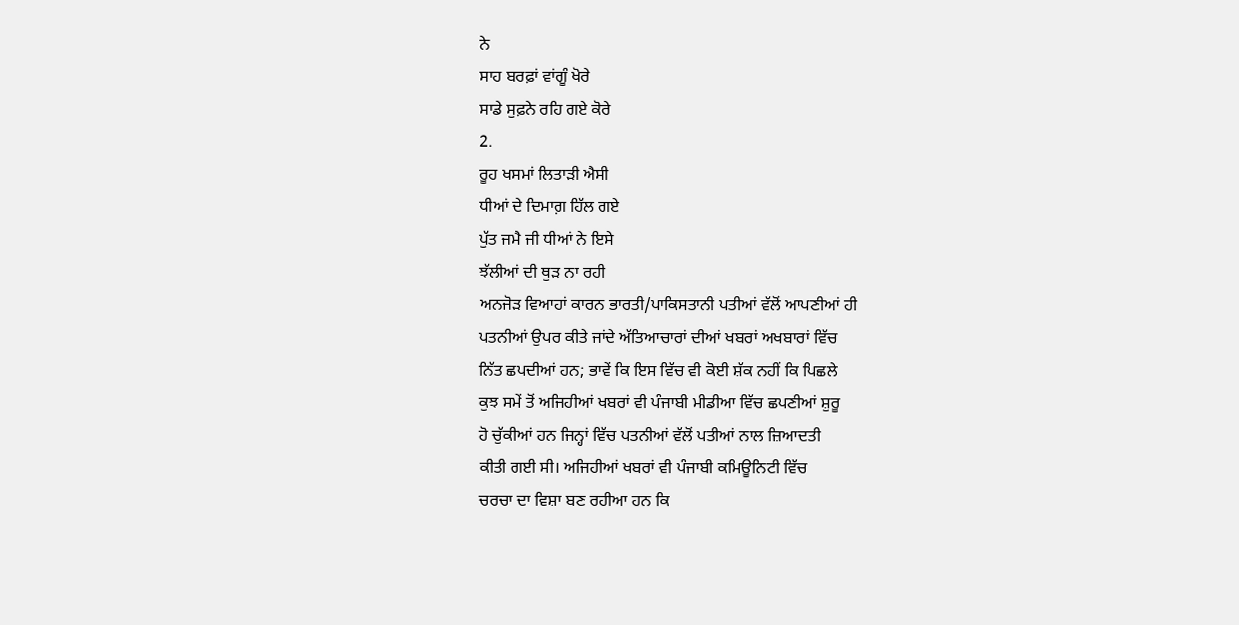ਨੇ
ਸਾਹ ਬਰਫ਼ਾਂ ਵਾਂਗੂੰ ਖੋਰੇ
ਸਾਡੇ ਸੁਫ਼ਨੇ ਰਹਿ ਗਏ ਕੋਰੇ
2.
ਰੂਹ ਖਸਮਾਂ ਲਿਤਾੜੀ ਐਸੀ
ਧੀਆਂ ਦੇ ਦਿਮਾਗ਼ ਹਿੱਲ ਗਏ
ਪੁੱਤ ਜਮੈ ਜੀ ਧੀਆਂ ਨੇ ਇਸੇ
ਝੱਲੀਆਂ ਦੀ ਥੁੜ ਨਾ ਰਹੀ
ਅਨਜੋੜ ਵਿਆਹਾਂ ਕਾਰਨ ਭਾਰਤੀ/ਪਾਕਿਸਤਾਨੀ ਪਤੀਆਂ ਵੱਲੋਂ ਆਪਣੀਆਂ ਹੀ
ਪਤਨੀਆਂ ਉਪਰ ਕੀਤੇ ਜਾਂਦੇ ਅੱਤਿਆਚਾਰਾਂ ਦੀਆਂ ਖਬਰਾਂ ਅਖਬਾਰਾਂ ਵਿੱਚ
ਨਿੱਤ ਛਪਦੀਆਂ ਹਨ; ਭਾਵੇਂ ਕਿ ਇਸ ਵਿੱਚ ਵੀ ਕੋਈ ਸ਼ੱਕ ਨਹੀਂ ਕਿ ਪਿਛਲੇ
ਕੁਝ ਸਮੇਂ ਤੋਂ ਅਜਿਹੀਆਂ ਖਬਰਾਂ ਵੀ ਪੰਜਾਬੀ ਮੀਡੀਆ ਵਿੱਚ ਛਪਣੀਆਂ ਸ਼ੁਰੂ
ਹੋ ਚੁੱਕੀਆਂ ਹਨ ਜਿਨ੍ਹਾਂ ਵਿੱਚ ਪਤਨੀਆਂ ਵੱਲੋਂ ਪਤੀਆਂ ਨਾਲ ਜ਼ਿਆਦਤੀ
ਕੀਤੀ ਗਈ ਸੀ। ਅਜਿਹੀਆਂ ਖਬਰਾਂ ਵੀ ਪੰਜਾਬੀ ਕਮਿਊਨਿਟੀ ਵਿੱਚ
ਚਰਚਾ ਦਾ ਵਿਸ਼ਾ ਬਣ ਰਹੀਆ ਹਨ ਕਿ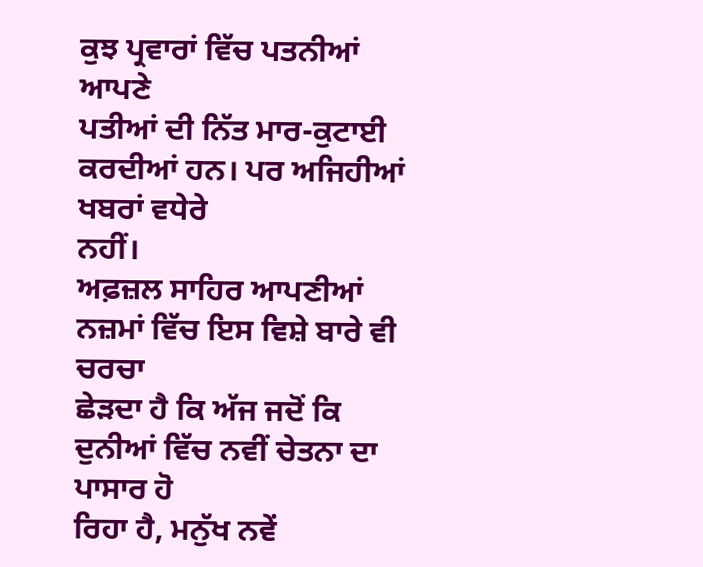ਕੁਝ ਪ੍ਰਵਾਰਾਂ ਵਿੱਚ ਪਤਨੀਆਂ ਆਪਣੇ
ਪਤੀਆਂ ਦੀ ਨਿੱਤ ਮਾਰ-ਕੁਟਾਈ ਕਰਦੀਆਂ ਹਨ। ਪਰ ਅਜਿਹੀਆਂ ਖਬਰਾਂ ਵਧੇਰੇ
ਨਹੀਂ।
ਅਫ਼ਜ਼ਲ ਸਾਹਿਰ ਆਪਣੀਆਂ ਨਜ਼ਮਾਂ ਵਿੱਚ ਇਸ ਵਿਸ਼ੇ ਬਾਰੇ ਵੀ ਚਰਚਾ
ਛੇੜਦਾ ਹੈ ਕਿ ਅੱਜ ਜਦੋਂ ਕਿ ਦੁਨੀਆਂ ਵਿੱਚ ਨਵੀਂ ਚੇਤਨਾ ਦਾ ਪਾਸਾਰ ਹੋ
ਰਿਹਾ ਹੈ, ਮਨੁੱਖ ਨਵੇਂ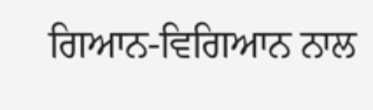ਗਿਆਨ-ਵਿਗਿਆਨ ਨਾਲ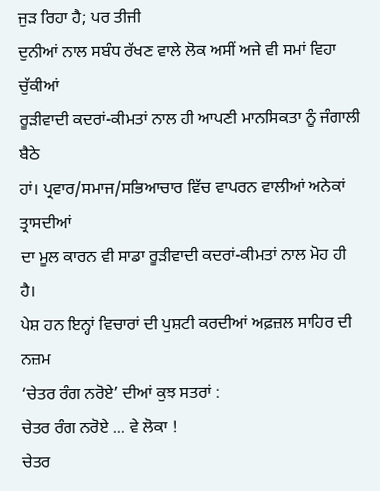ਜੁੜ ਰਿਹਾ ਹੈ; ਪਰ ਤੀਜੀ
ਦੁਨੀਆਂ ਨਾਲ ਸਬੰਧ ਰੱਖਣ ਵਾਲੇ ਲੋਕ ਅਸੀਂ ਅਜੇ ਵੀ ਸਮਾਂ ਵਿਹਾ ਚੁੱਕੀਆਂ
ਰੂੜੀਵਾਦੀ ਕਦਰਾਂ-ਕੀਮਤਾਂ ਨਾਲ ਹੀ ਆਪਣੀ ਮਾਨਸਿਕਤਾ ਨੂੰ ਜੰਗਾਲੀ ਬੈਠੇ
ਹਾਂ। ਪ੍ਰਵਾਰ/ਸਮਾਜ/ਸਭਿਆਚਾਰ ਵਿੱਚ ਵਾਪਰਨ ਵਾਲੀਆਂ ਅਨੇਕਾਂ ਤ੍ਰਾਸਦੀਆਂ
ਦਾ ਮੂਲ ਕਾਰਨ ਵੀ ਸਾਡਾ ਰੂੜੀਵਾਦੀ ਕਦਰਾਂ-ਕੀਮਤਾਂ ਨਾਲ ਮੋਹ ਹੀ ਹੈ।
ਪੇਸ਼ ਹਨ ਇਨ੍ਹਾਂ ਵਿਚਾਰਾਂ ਦੀ ਪੁਸ਼ਟੀ ਕਰਦੀਆਂ ਅਫ਼ਜ਼ਲ ਸਾਹਿਰ ਦੀ ਨਜ਼ਮ
‘ਚੇਤਰ ਰੰਗ ਨਰੋਏ’ ਦੀਆਂ ਕੁਝ ਸਤਰਾਂ :
ਚੇਤਰ ਰੰਗ ਨਰੋਏ ... ਵੇ ਲੋਕਾ !
ਚੇਤਰ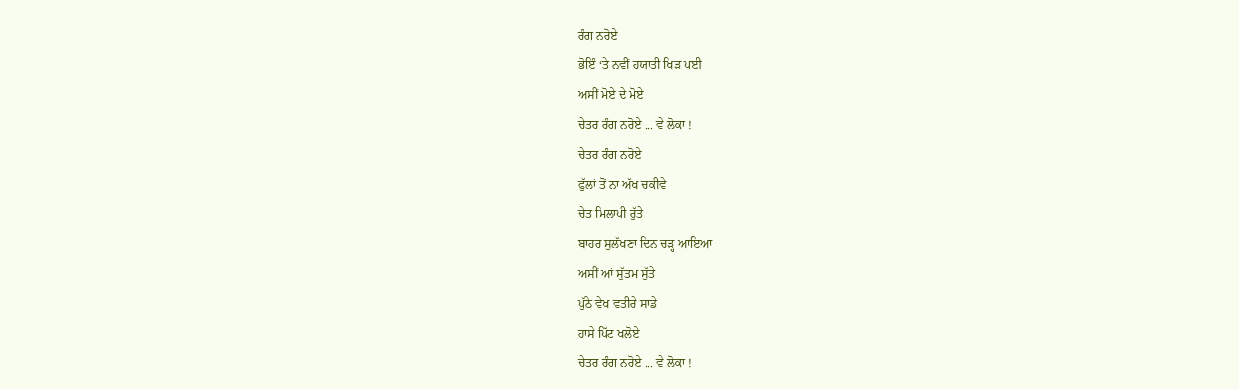ਰੰਗ ਨਰੋਏ
ਭੋਇੰ ‘ਤੇ ਨਵੀਂ ਹਯਾਤੀ ਖਿੜ ਪਈ
ਅਸੀਂ ਮੋਏ ਦੇ ਮੋਏ
ਚੇਤਰ ਰੰਗ ਨਰੋਏ ... ਵੇ ਲੋਕਾ !
ਚੇਤਰ ਰੰਗ ਨਰੋਏ
ਫੁੱਲਾਂ ਤੋਂ ਨਾ ਅੱਖ ਚਕੀਵੇ
ਚੇਤ ਮਿਲਾਪੀ ਰੁੱਤੇ
ਬਾਹਰ ਸੁਲੱਖਣਾ ਦਿਨ ਚੜ੍ਹ ਆਇਆ
ਅਸੀਂ ਆਂ ਸੁੱਤਮ ਸੁੱਤੇ
ਪੁੱਠੇ ਵੇਖ ਵਤੀਰੇ ਸਾਡੇ
ਹਾਸੇ ਪਿੱਟ ਖਲੋਏ
ਚੇਤਰ ਰੰਗ ਨਰੋਏ ... ਵੇ ਲੋਕਾ !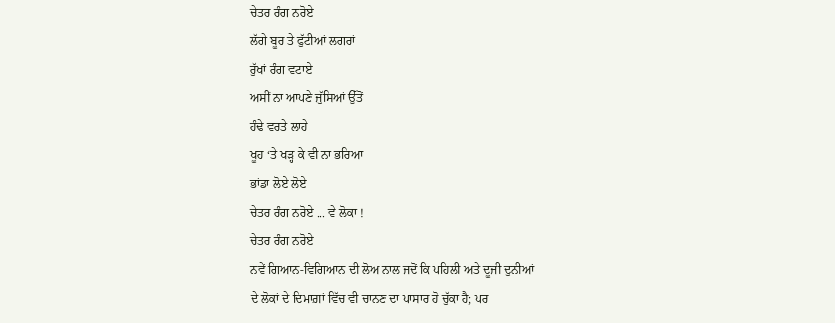ਚੇਤਰ ਰੰਗ ਨਰੋਏ
ਲੱਗੇ ਬੂਰ ਤੇ ਫੁੱਟੀਆਂ ਲਗਰਾਂ
ਰੁੱਖਾਂ ਰੰਗ ਵਟਾਏ
ਅਸੀਂ ਨਾ ਆਪਣੇ ਜੁੱਸਿਆਂ ਉੱਤੋਂ
ਹੰਢੇ ਵਰਤੇ ਲਾਹੇ
ਖੂਹ ‘ਤੇ ਖੜ੍ਹ ਕੇ ਵੀ ਨਾ ਭਰਿਆ
ਭਾਂਡਾ ਲੋਏ ਲੋਏ
ਚੇਤਰ ਰੰਗ ਨਰੋਏ ... ਵੇ ਲੋਕਾ !
ਚੇਤਰ ਰੰਗ ਨਰੋਏ
ਨਵੇਂ ਗਿਆਨ-ਵਿਗਿਆਨ ਦੀ ਲੋਅ ਨਾਲ ਜਦੋਂ ਕਿ ਪਹਿਲੀ ਅਤੇ ਦੂਜੀ ਦੁਨੀਆਂ
ਦੇ ਲੋਕਾਂ ਦੇ ਦਿਮਾਗ਼ਾਂ ਵਿੱਚ ਵੀ ਚਾਨਣ ਦਾ ਪਾਸਾਰ ਹੋ ਚੁੱਕਾ ਹੈ; ਪਰ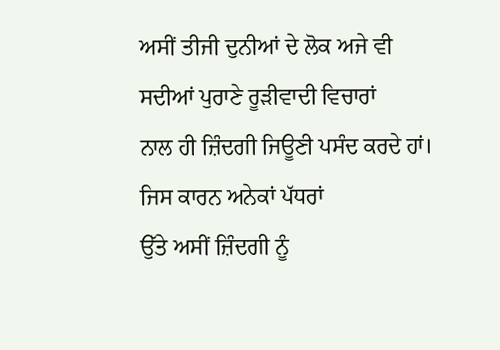ਅਸੀਂ ਤੀਜੀ ਦੁਨੀਆਂ ਦੇ ਲੋਕ ਅਜੇ ਵੀ ਸਦੀਆਂ ਪੁਰਾਣੇ ਰੂੜੀਵਾਦੀ ਵਿਚਾਰਾਂ
ਨਾਲ ਹੀ ਜ਼ਿੰਦਗੀ ਜਿਊਣੀ ਪਸੰਦ ਕਰਦੇ ਹਾਂ। ਜਿਸ ਕਾਰਨ ਅਨੇਕਾਂ ਪੱਧਰਾਂ
ਉੱਤੇ ਅਸੀਂ ਜ਼ਿੰਦਗੀ ਨੂੰ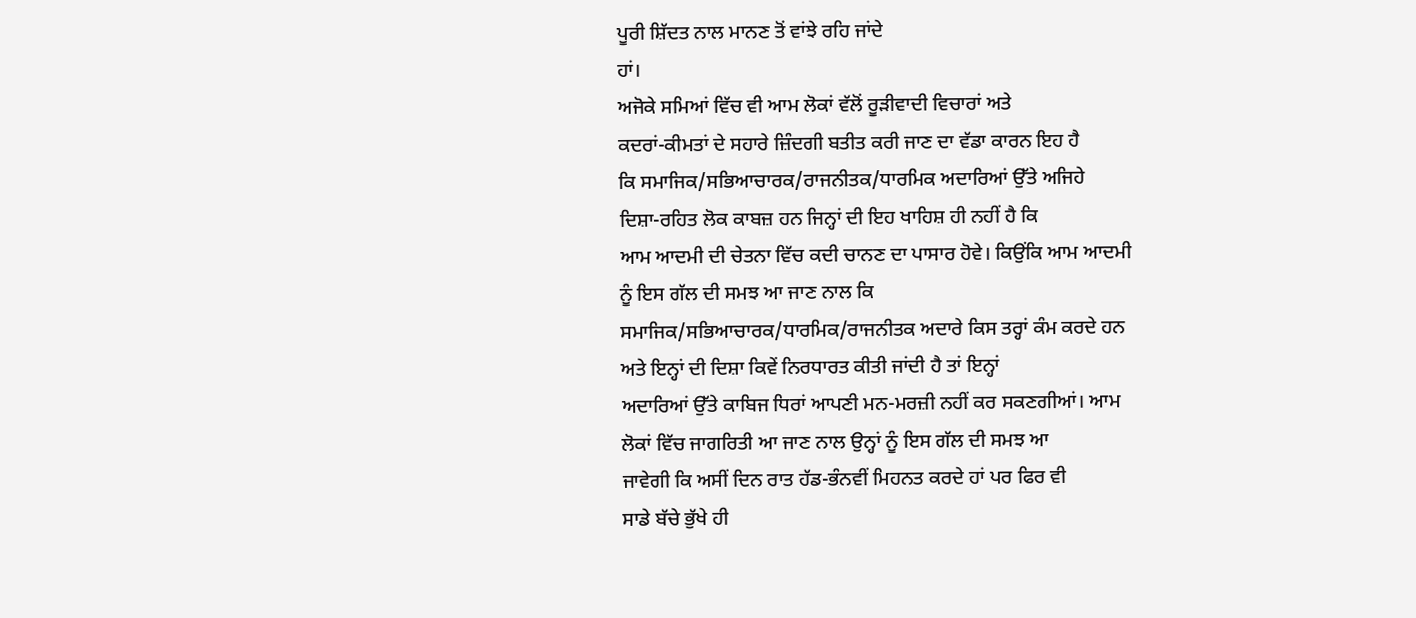ਪੂਰੀ ਸ਼ਿੱਦਤ ਨਾਲ ਮਾਨਣ ਤੋਂ ਵਾਂਝੇ ਰਹਿ ਜਾਂਦੇ
ਹਾਂ।
ਅਜੋਕੇ ਸਮਿਆਂ ਵਿੱਚ ਵੀ ਆਮ ਲੋਕਾਂ ਵੱਲੋਂ ਰੂੜੀਵਾਦੀ ਵਿਚਾਰਾਂ ਅਤੇ
ਕਦਰਾਂ-ਕੀਮਤਾਂ ਦੇ ਸਹਾਰੇ ਜ਼ਿੰਦਗੀ ਬਤੀਤ ਕਰੀ ਜਾਣ ਦਾ ਵੱਡਾ ਕਾਰਨ ਇਹ ਹੈ
ਕਿ ਸਮਾਜਿਕ/ਸਭਿਆਚਾਰਕ/ਰਾਜਨੀਤਕ/ਧਾਰਮਿਕ ਅਦਾਰਿਆਂ ਉੱਤੇ ਅਜਿਹੇ
ਦਿਸ਼ਾ-ਰਹਿਤ ਲੋਕ ਕਾਬਜ਼ ਹਨ ਜਿਨ੍ਹਾਂ ਦੀ ਇਹ ਖਾਹਿਸ਼ ਹੀ ਨਹੀਂ ਹੈ ਕਿ
ਆਮ ਆਦਮੀ ਦੀ ਚੇਤਨਾ ਵਿੱਚ ਕਦੀ ਚਾਨਣ ਦਾ ਪਾਸਾਰ ਹੋਵੇ। ਕਿਉਂਕਿ ਆਮ ਆਦਮੀ
ਨੂੰ ਇਸ ਗੱਲ ਦੀ ਸਮਝ ਆ ਜਾਣ ਨਾਲ ਕਿ
ਸਮਾਜਿਕ/ਸਭਿਆਚਾਰਕ/ਧਾਰਮਿਕ/ਰਾਜਨੀਤਕ ਅਦਾਰੇ ਕਿਸ ਤਰ੍ਹਾਂ ਕੰਮ ਕਰਦੇ ਹਨ
ਅਤੇ ਇਨ੍ਹਾਂ ਦੀ ਦਿਸ਼ਾ ਕਿਵੇਂ ਨਿਰਧਾਰਤ ਕੀਤੀ ਜਾਂਦੀ ਹੈ ਤਾਂ ਇਨ੍ਹਾਂ
ਅਦਾਰਿਆਂ ਉੱਤੇ ਕਾਬਿਜ ਧਿਰਾਂ ਆਪਣੀ ਮਨ-ਮਰਜ਼ੀ ਨਹੀਂ ਕਰ ਸਕਣਗੀਆਂ। ਆਮ
ਲੋਕਾਂ ਵਿੱਚ ਜਾਗਰਿਤੀ ਆ ਜਾਣ ਨਾਲ ਉਨ੍ਹਾਂ ਨੂੰ ਇਸ ਗੱਲ ਦੀ ਸਮਝ ਆ
ਜਾਵੇਗੀ ਕਿ ਅਸੀਂ ਦਿਨ ਰਾਤ ਹੱਡ-ਭੰਨਵੀਂ ਮਿਹਨਤ ਕਰਦੇ ਹਾਂ ਪਰ ਫਿਰ ਵੀ
ਸਾਡੇ ਬੱਚੇ ਭੁੱਖੇ ਹੀ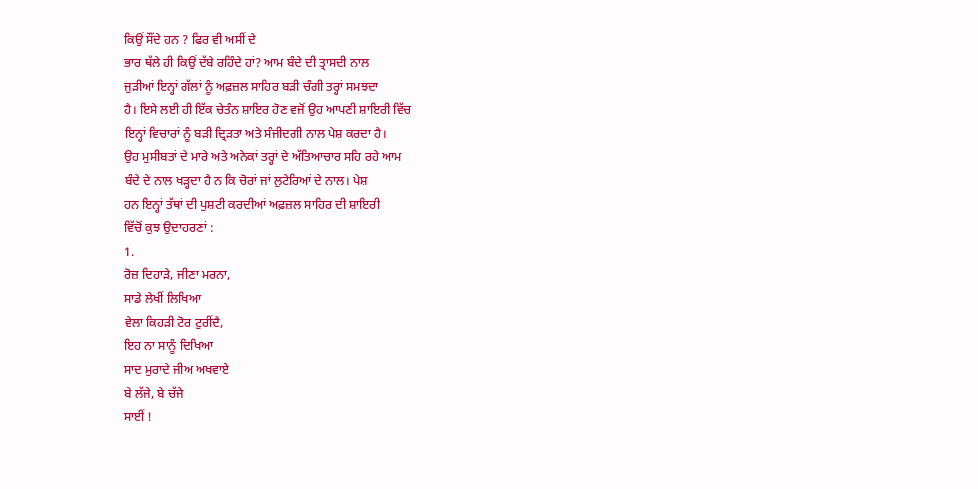ਕਿਉਂ ਸੌਂਦੇ ਹਨ ? ਫਿਰ ਵੀ ਅਸੀਂ ਦੇ
ਭਾਰ ਥੱਲੇ ਹੀ ਕਿਉਂ ਦੱਬੇ ਰਹਿੰਦੇ ਹਾਂ? ਆਮ ਬੰਦੇ ਦੀ ਤ੍ਰਾਸਦੀ ਨਾਲ
ਜੁੜੀਆਂ ਇਨ੍ਹਾਂ ਗੱਲਾਂ ਨੂੰ ਅਫ਼ਜ਼ਲ ਸਾਹਿਰ ਬੜੀ ਚੰਗੀ ਤਰ੍ਹਾਂ ਸਮਝਦਾ
ਹੈ। ਇਸੇ ਲਈ ਹੀ ਇੱਕ ਚੇਤੰਨ ਸ਼ਾਇਰ ਹੋਣ ਵਜੋਂ ਉਹ ਆਪਣੀ ਸ਼ਾਇਰੀ ਵਿੱਚ
ਇਨ੍ਹਾਂ ਵਿਚਾਰਾਂ ਨੂੰ ਬੜੀ ਦ੍ਰਿੜਤਾ ਅਤੇ ਸੰਜੀਦਗੀ ਨਾਲ ਪੇਸ਼ ਕਰਦਾ ਹੈ।
ਉਹ ਮੁਸੀਬਤਾਂ ਦੇ ਮਾਰੇ ਅਤੇ ਅਨੇਕਾਂ ਤਰ੍ਹਾਂ ਦੇ ਅੱਤਿਆਚਾਰ ਸਹਿ ਰਹੇ ਆਮ
ਬੰਦੇ ਦੇ ਨਾਲ ਖੜ੍ਹਦਾ ਹੈ ਨ ਕਿ ਚੋਰਾਂ ਜਾਂ ਲੁਟੇਰਿਆਂ ਦੇ ਨਾਲ। ਪੇਸ਼
ਹਨ ਇਨ੍ਹਾਂ ਤੱਥਾਂ ਦੀ ਪੁਸ਼ਟੀ ਕਰਦੀਆਂ ਅਫ਼ਜ਼ਲ ਸਾਹਿਰ ਦੀ ਸ਼ਾਇਰੀ
ਵਿੱਚੋਂ ਕੁਝ ਉਦਾਹਰਣਾਂ :
1.
ਰੋਜ਼ ਦਿਹਾੜੇ, ਜੀਣਾ ਮਰਨਾ,
ਸਾਡੇ ਲੇਖੀਂ ਲਿਖਿਆ
ਵੇਲਾ ਕਿਹੜੀ ਟੋਰ ਟੁਰੀਂਦੈ,
ਇਹ ਨਾ ਸਾਨੂੰ ਦਿਖਿਆ
ਸਾਦ ਮੁਰਾਦੇ ਜੀਅ ਅਖਵਾਏ
ਬੇ ਲੱਜੇ, ਬੇ ਚੱਜੇ
ਸਾਈਂ !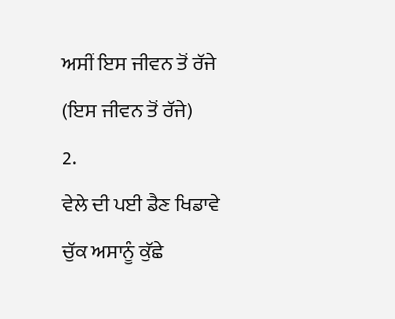ਅਸੀਂ ਇਸ ਜੀਵਨ ਤੋਂ ਰੱਜੇ
(ਇਸ ਜੀਵਨ ਤੋਂ ਰੱਜੇ)
2.
ਵੇਲੇ ਦੀ ਪਈ ਡੈਣ ਖਿਡਾਵੇ
ਚੁੱਕ ਅਸਾਨੂੰ ਕੁੱਛੇ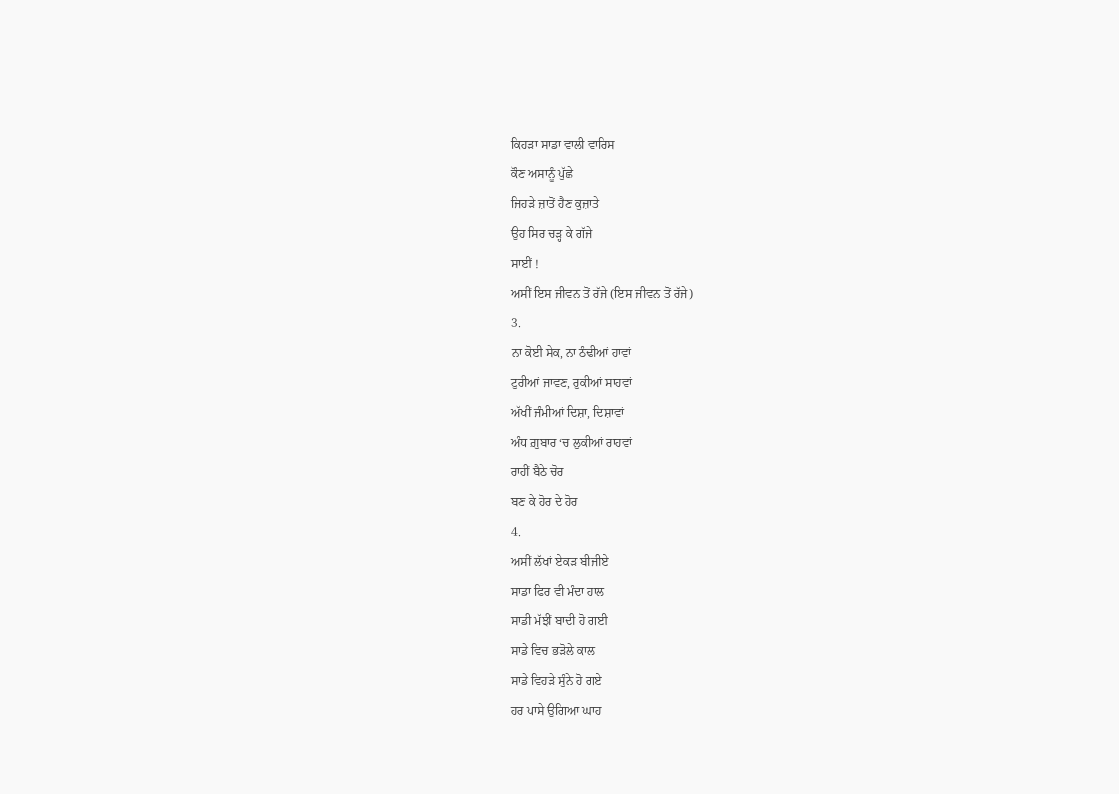ਕਿਹੜਾ ਸਾਡਾ ਵਾਲੀ ਵਾਰਿਸ
ਕੌਣ ਅਸਾਨੂੰ ਪੁੱਛੇ
ਜਿਹੜੇ ਜ਼ਾਤੋਂ ਹੈਣ ਕੁਜ਼ਾਤੇ
ਉਹ ਸਿਰ ਚੜ੍ਹ ਕੇ ਗੱਜੇ
ਸਾਈਂ !
ਅਸੀਂ ਇਸ ਜੀਵਨ ਤੋਂ ਰੱਜੇ (ਇਸ ਜੀਵਨ ਤੋਂ ਰੱਜੇ)
3.
ਨਾ ਕੋਈ ਸੇਕ, ਨਾ ਠੰਢੀਆਂ ਹਾਵਾਂ
ਟੁਰੀਆਂ ਜਾਵਣ, ਰੁਕੀਆਂ ਸਾਹਵਾਂ
ਅੱਖੀਂ ਜੰਮੀਆਂ ਦਿਸ਼ਾ, ਦਿਸ਼ਾਵਾਂ
ਅੰਧ ਗ਼ੁਬਾਰ ‘ਚ ਲੁਕੀਆਂ ਰਾਹਵਾਂ
ਰਾਹੀਂ ਬੈਠੇ ਚੋਰ
ਬਣ ਕੇ ਹੋਰ ਦੇ ਹੋਰ
4.
ਅਸੀਂ ਲੱਖਾਂ ਏਕੜ ਬੀਜੀਏ
ਸਾਡਾ ਫਿਰ ਵੀ ਮੰਦਾ ਹਾਲ
ਸਾਡੀ ਮੱਝੀਂ ਬਾਦੀ ਹੋ ਗਈ
ਸਾਡੇ ਵਿਚ ਭੜੋਲੇ ਕਾਲ
ਸਾਡੇ ਵਿਹੜੇ ਸੁੰਨੇ ਹੋ ਗਏ
ਹਰ ਪਾਸੇ ਉਗਿਆ ਘਾਹ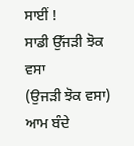ਸਾਈਂ !
ਸਾਡੀ ਉੱਜੜੀ ਝੋਕ ਵਸਾ
(ਉਜੜੀ ਝੋਕ ਵਸਾ)
ਆਮ ਬੰਦੇ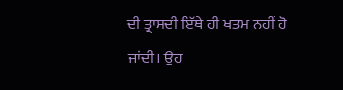ਦੀ ਤ੍ਰਾਸਦੀ ਇੱਥੇ ਹੀ ਖਤਮ ਨਹੀਂ ਹੋ ਜਾਂਦੀ। ਉਹ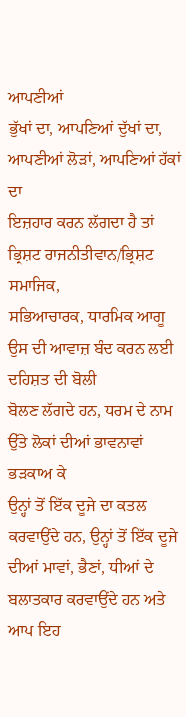ਆਪਣੀਆਂ
ਭੁੱਖਾਂ ਦਾ, ਆਪਣਿਆਂ ਦੁੱਖਾਂ ਦਾ, ਆਪਣੀਆਂ ਲੋੜਾਂ, ਆਪਣਿਆਂ ਹੱਕਾਂ ਦਾ
ਇਜ਼ਹਾਰ ਕਰਨ ਲੱਗਦਾ ਹੈ ਤਾਂ ਭ੍ਰਿਸ਼ਟ ਰਾਜਨੀਤੀਵਾਨ/ਭ੍ਰਿਸ਼ਟ ਸਮਾਜਿਕ,
ਸਭਿਆਚਾਰਕ, ਧਾਰਮਿਕ ਆਗੂ ਉਸ ਦੀ ਆਵਾਜ਼ ਬੰਦ ਕਰਨ ਲਈ ਦਹਿਸ਼ਤ ਦੀ ਬੋਲੀ
ਬੋਲਣ ਲੱਗਦੇ ਹਨ, ਧਰਮ ਦੇ ਨਾਮ ਉੱਤੇ ਲੋਕਾਂ ਦੀਆਂ ਭਾਵਨਾਵਾਂ ਭੜਕਾਅ ਕੇ
ਉਨ੍ਹਾਂ ਤੋਂ ਇੱਕ ਦੂਜੇ ਦਾ ਕਤਲ ਕਰਵਾਉਂਦੇ ਹਨ, ਉਨ੍ਹਾਂ ਤੋਂ ਇੱਕ ਦੂਜੇ
ਦੀਆਂ ਮਾਵਾਂ, ਭੈਣਾਂ, ਧੀਆਂ ਦੇ ਬਲਾਤਕਾਰ ਕਰਵਾਉਂਦੇ ਹਨ ਅਤੇ ਆਪ ਇਹ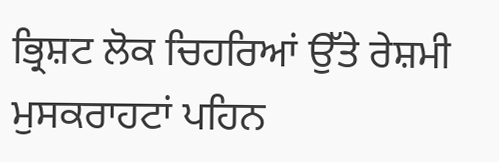ਭ੍ਰਿਸ਼ਟ ਲੋਕ ਚਿਹਰਿਆਂ ਉੱਤੇ ਰੇਸ਼ਮੀ ਮੁਸਕਰਾਹਟਾਂ ਪਹਿਨ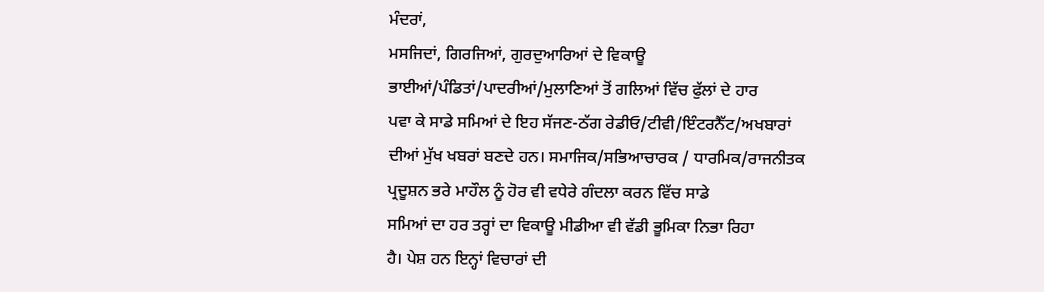ਮੰਦਰਾਂ,
ਮਸਜਿਦਾਂ, ਗਿਰਜਿਆਂ, ਗੁਰਦੁਆਰਿਆਂ ਦੇ ਵਿਕਾਊ
ਭਾਈਆਂ/ਪੰਡਿਤਾਂ/ਪਾਦਰੀਆਂ/ਮੁਲਾਣਿਆਂ ਤੋਂ ਗਲਿਆਂ ਵਿੱਚ ਫੁੱਲਾਂ ਦੇ ਹਾਰ
ਪਵਾ ਕੇ ਸਾਡੇ ਸਮਿਆਂ ਦੇ ਇਹ ਸੱਜਣ-ਠੱਗ ਰੇਡੀਓ/ਟੀਵੀ/ਇੰਟਰਨੈੱਟ/ਅਖਬਾਰਾਂ
ਦੀਆਂ ਮੁੱਖ ਖਬਰਾਂ ਬਣਦੇ ਹਨ। ਸਮਾਜਿਕ/ਸਭਿਆਚਾਰਕ / ਧਾਰਮਿਕ/ਰਾਜਨੀਤਕ
ਪ੍ਰਦੂਸ਼ਨ ਭਰੇ ਮਾਹੌਲ ਨੂੰ ਹੋਰ ਵੀ ਵਧੇਰੇ ਗੰਦਲਾ ਕਰਨ ਵਿੱਚ ਸਾਡੇ
ਸਮਿਆਂ ਦਾ ਹਰ ਤਰ੍ਹਾਂ ਦਾ ਵਿਕਾਊ ਮੀਡੀਆ ਵੀ ਵੱਡੀ ਭੂਮਿਕਾ ਨਿਭਾ ਰਿਹਾ
ਹੈ। ਪੇਸ਼ ਹਨ ਇਨ੍ਹਾਂ ਵਿਚਾਰਾਂ ਦੀ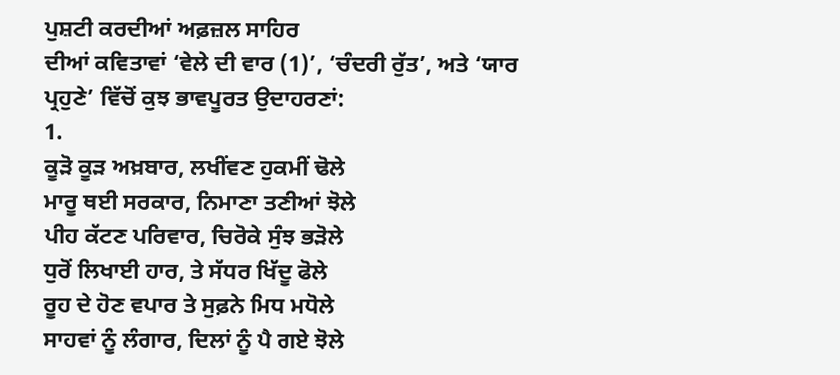ਪੁਸ਼ਟੀ ਕਰਦੀਆਂ ਅਫ਼ਜ਼ਲ ਸਾਹਿਰ
ਦੀਆਂ ਕਵਿਤਾਵਾਂ ‘ਵੇਲੇ ਦੀ ਵਾਰ (1)’, ‘ਚੰਦਰੀ ਰੁੱਤ’, ਅਤੇ ‘ਯਾਰ
ਪ੍ਰਹੁਣੇ’ ਵਿੱਚੋਂ ਕੁਝ ਭਾਵਪੂਰਤ ਉਦਾਹਰਣਾਂ:
1.
ਕੂੜੋ ਕੂੜ ਅਖ਼ਬਾਰ, ਲਖੀਂਵਣ ਹੁਕਮੀਂ ਢੋਲੇ
ਮਾਰੂ ਥਈ ਸਰਕਾਰ, ਨਿਮਾਣਾ ਤਣੀਆਂ ਝੋਲੇ
ਪੀਹ ਕੱਟਣ ਪਰਿਵਾਰ, ਚਿਰੋਕੇ ਸੁੰਝ ਭੜੋਲੇ
ਧੁਰੋਂ ਲਿਖਾਈ ਹਾਰ, ਤੇ ਸੱਧਰ ਖਿੱਦੂ ਫੋਲੇ
ਰੂਹ ਦੇ ਹੋਣ ਵਪਾਰ ਤੇ ਸੁਫ਼ਨੇ ਮਿਧ ਮਧੋਲੇ
ਸਾਹਵਾਂ ਨੂੰ ਲੰਗਾਰ, ਦਿਲਾਂ ਨੂੰ ਪੈ ਗਏ ਝੋਲੇ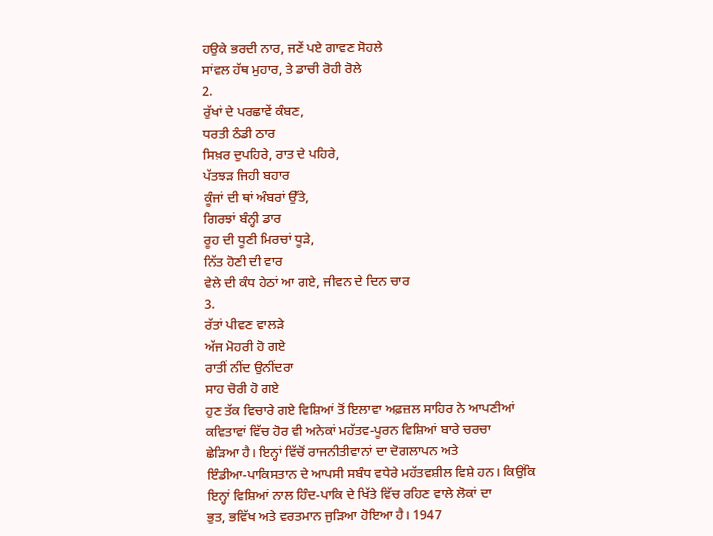ਹਉਕੇ ਭਰਦੀ ਨਾਰ, ਜਣੇਂ ਪਏ ਗਾਵਣ ਸੋਹਲੇ
ਸਾਂਵਲ ਹੱਥ ਮੁਹਾਰ, ਤੇ ਡਾਚੀ ਰੋਹੀ ਰੋਲੇ
2.
ਰੁੱਖਾਂ ਦੇ ਪਰਛਾਵੇਂ ਕੰਬਣ,
ਧਰਤੀ ਠੰਡੀ ਠਾਰ
ਸਿਖ਼ਰ ਦੁਪਹਿਰੇ, ਰਾਤ ਦੇ ਪਹਿਰੇ,
ਪੱਤਝੜ ਜਿਹੀ ਬਹਾਰ
ਕੂੰਜਾਂ ਦੀ ਥਾਂ ਅੰਬਰਾਂ ਉੱਤੇ,
ਗਿਰਝਾਂ ਬੰਨ੍ਹੀ ਡਾਰ
ਰੂਹ ਦੀ ਧੂਣੀ ਮਿਰਚਾਂ ਧੂੜੇ,
ਨਿੱਤ ਹੋਣੀ ਦੀ ਵਾਰ
ਵੇਲੇ ਦੀ ਕੰਧ ਹੇਠਾਂ ਆ ਗਏ, ਜੀਵਨ ਦੇ ਦਿਨ ਚਾਰ
3.
ਰੱਤਾਂ ਪੀਵਣ ਵਾਲੜੇ
ਅੱਜ ਮੋਹਰੀ ਹੋ ਗਏ
ਰਾਤੀਂ ਨੀਂਦ ਉਨੀਂਦਰਾ
ਸਾਹ ਚੋਰੀ ਹੋ ਗਏ
ਹੁਣ ਤੱਕ ਵਿਚਾਰੇ ਗਏ ਵਿਸ਼ਿਆਂ ਤੋਂ ਇਲਾਵਾ ਅਫ਼ਜ਼ਲ ਸਾਹਿਰ ਨੇ ਆਪਣੀਆਂ
ਕਵਿਤਾਵਾਂ ਵਿੱਚ ਹੋਰ ਵੀ ਅਨੇਕਾਂ ਮਹੱਤਵ-ਪੂਰਨ ਵਿਸ਼ਿਆਂ ਬਾਰੇ ਚਰਚਾ
ਛੇੜਿਆ ਹੈ। ਇਨ੍ਹਾਂ ਵਿੱਚੋਂ ਰਾਜਨੀਤੀਵਾਨਾਂ ਦਾ ਦੋਗਲਾਪਨ ਅਤੇ
ਇੰਡੀਆ-ਪਾਕਿਸਤਾਨ ਦੇ ਆਪਸੀ ਸਬੰਧ ਵਧੇਰੇ ਮਹੱਤਵਸ਼ੀਲ ਵਿਸ਼ੇ ਹਨ। ਕਿਉਂਕਿ
ਇਨ੍ਹਾਂ ਵਿਸ਼ਿਆਂ ਨਾਲ ਹਿੰਦ-ਪਾਕਿ ਦੇ ਖਿੱਤੇ ਵਿੱਚ ਰਹਿਣ ਵਾਲੇ ਲੋਕਾਂ ਦਾ
ਭੁਤ, ਭਵਿੱਖ ਅਤੇ ਵਰਤਮਾਨ ਜੁੜਿਆ ਹੋਇਆ ਹੈ। 1947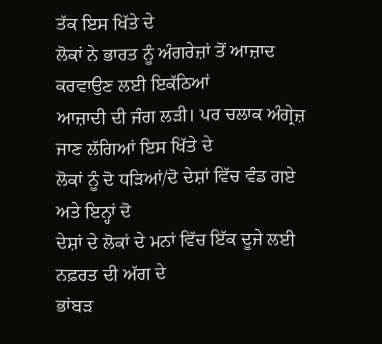ਤੱਕ ਇਸ ਖਿੱਤੇ ਦੇ
ਲੋਕਾਂ ਨੇ ਭਾਰਤ ਨੂੰ ਅੰਗਰੇਜ਼ਾਂ ਤੋਂ ਆਜ਼ਾਦ ਕਰਵਾਉਣ ਲਈ ਇਕੱਠਿਆਂ
ਆਜ਼ਾਦੀ ਦੀ ਜੰਗ ਲੜੀ। ਪਰ ਚਲਾਕ ਅੰਗ੍ਰੇਜ਼ ਜਾਣ ਲੱਗਿਆਂ ਇਸ ਖਿੱਤੇ ਦੇ
ਲੋਕਾਂ ਨੂੰ ਦੋ ਧੜਿਆਂ/ਦੋ ਦੇਸ਼ਾਂ ਵਿੱਚ ਵੰਡ ਗਏ ਅਤੇ ਇਨ੍ਹਾਂ ਦੋ
ਦੇਸ਼ਾਂ ਦੇ ਲੋਕਾਂ ਦੇ ਮਨਾਂ ਵਿੱਚ ਇੱਕ ਦੂਜੇ ਲਈ ਨਫ਼ਰਤ ਦੀ ਅੱਗ ਦੇ
ਭਾਂਬੜ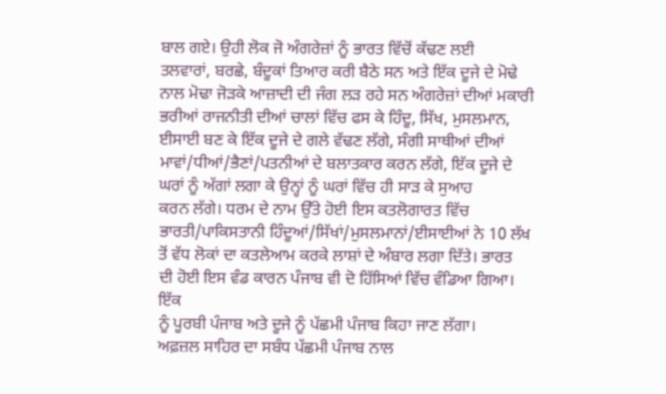ਬਾਲ ਗਏ। ਉਹੀ ਲੋਕ ਜੋ ਅੰਗਰੇਜ਼ਾਂ ਨੂੰ ਭਾਰਤ ਵਿੱਚੋਂ ਕੱਢਣ ਲਈ
ਤਲਵਾਰਾਂ, ਬਰਛੇ, ਬੰਦੂਕਾਂ ਤਿਆਰ ਕਰੀ ਬੈਠੇ ਸਨ ਅਤੇ ਇੱਕ ਦੂਜੇ ਦੇ ਮੋਢੇ
ਨਾਲ ਮੋਢਾ ਜੋੜਕੇ ਆਜ਼ਾਦੀ ਦੀ ਜੰਗ ਲੜ ਰਹੇ ਸਨ ਅੰਗਰੇਜ਼ਾਂ ਦੀਆਂ ਮਕਾਰੀ
ਭਰੀਆਂ ਰਾਜਨੀਤੀ ਦੀਆਂ ਚਾਲਾਂ ਵਿੱਚ ਫਸ ਕੇ ਹਿੰਦੂ, ਸਿੱਖ, ਮੁਸਲਮਾਨ,
ਈਸਾਈ ਬਣ ਕੇ ਇੱਕ ਦੂਜੇ ਦੇ ਗਲੇ ਵੱਢਣ ਲੱਗੇ, ਸੰਗੀ ਸਾਥੀਆਂ ਦੀਆਂ
ਮਾਵਾਂ/ਧੀਆਂ/ਭੈਣਾਂ/ਪਤਨੀਆਂ ਦੇ ਬਲਾਤਕਾਰ ਕਰਨ ਲੱਗੇ, ਇੱਕ ਦੂਜੇ ਦੇ
ਘਰਾਂ ਨੂੰ ਅੱਗਾਂ ਲਗਾ ਕੇ ਉਨ੍ਹਾਂ ਨੂੰ ਘਰਾਂ ਵਿੱਚ ਹੀ ਸਾੜ ਕੇ ਸੁਆਹ
ਕਰਨ ਲੱਗੇ। ਧਰਮ ਦੇ ਨਾਮ ਉੱਤੇ ਹੋਈ ਇਸ ਕਤਲੋਗਾਰਤ ਵਿੱਚ
ਭਾਰਤੀ/ਪਾਕਿਸਤਾਨੀ ਹਿੰਦੂਆਂ/ਸਿੱਖਾਂ/ਮੁਸਲਮਾਨਾਂ/ਈਸਾਈਆਂ ਨੇ 10 ਲੱਖ
ਤੋਂ ਵੱਧ ਲੋਕਾਂ ਦਾ ਕਤਲੇਆਮ ਕਰਕੇ ਲਾਸ਼ਾਂ ਦੇ ਅੰਬਾਰ ਲਗਾ ਦਿੱਤੇ। ਭਾਰਤ
ਦੀ ਹੋਈ ਇਸ ਵੰਡ ਕਾਰਨ ਪੰਜਾਬ ਵੀ ਦੋ ਹਿੱਸਿਆਂ ਵਿੱਚ ਵੰਡਿਆ ਗਿਆ। ਇੱਕ
ਨੂੰ ਪੂਰਬੀ ਪੰਜਾਬ ਅਤੇ ਦੂਜੇ ਨੂੰ ਪੱਛਮੀ ਪੰਜਾਬ ਕਿਹਾ ਜਾਣ ਲੱਗਾ।
ਅਫ਼ਜ਼ਲ ਸਾਹਿਰ ਦਾ ਸਬੰਧ ਪੱਛਮੀ ਪੰਜਾਬ ਨਾਲ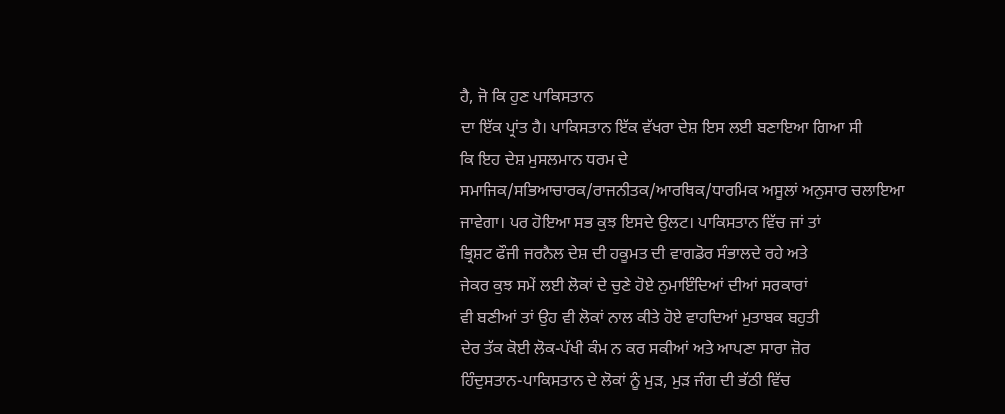ਹੈ, ਜੋ ਕਿ ਹੁਣ ਪਾਕਿਸਤਾਨ
ਦਾ ਇੱਕ ਪ੍ਰਾਂਤ ਹੈ। ਪਾਕਿਸਤਾਨ ਇੱਕ ਵੱਖਰਾ ਦੇਸ਼ ਇਸ ਲਈ ਬਣਾਇਆ ਗਿਆ ਸੀ
ਕਿ ਇਹ ਦੇਸ਼ ਮੁਸਲਮਾਨ ਧਰਮ ਦੇ
ਸਮਾਜਿਕ/ਸਭਿਆਚਾਰਕ/ਰਾਜਨੀਤਕ/ਆਰਥਿਕ/ਧਾਰਮਿਕ ਅਸੂਲਾਂ ਅਨੁਸਾਰ ਚਲਾਇਆ
ਜਾਵੇਗਾ। ਪਰ ਹੋਇਆ ਸਭ ਕੁਝ ਇਸਦੇ ਉਲਟ। ਪਾਕਿਸਤਾਨ ਵਿੱਚ ਜਾਂ ਤਾਂ
ਭ੍ਰਿਸ਼ਟ ਫੌਜੀ ਜਰਨੈਲ ਦੇਸ਼ ਦੀ ਹਕੂਮਤ ਦੀ ਵਾਗਡੋਰ ਸੰਭਾਲਦੇ ਰਹੇ ਅਤੇ
ਜੇਕਰ ਕੁਝ ਸਮੇਂ ਲਈ ਲੋਕਾਂ ਦੇ ਚੁਣੇ ਹੋਏ ਨੁਮਾਇੰਦਿਆਂ ਦੀਆਂ ਸਰਕਾਰਾਂ
ਵੀ ਬਣੀਆਂ ਤਾਂ ਉਹ ਵੀ ਲੋਕਾਂ ਨਾਲ ਕੀਤੇ ਹੋਏ ਵਾਹਦਿਆਂ ਮੁਤਾਬਕ ਬਹੁਤੀ
ਦੇਰ ਤੱਕ ਕੋਈ ਲੋਕ-ਪੱਖੀ ਕੰਮ ਨ ਕਰ ਸਕੀਆਂ ਅਤੇ ਆਪਣਾ ਸਾਰਾ ਜ਼ੋਰ
ਹਿੰਦੁਸਤਾਨ-ਪਾਕਿਸਤਾਨ ਦੇ ਲੋਕਾਂ ਨੂੰ ਮੁੜ, ਮੁੜ ਜੰਗ ਦੀ ਭੱਠੀ ਵਿੱਚ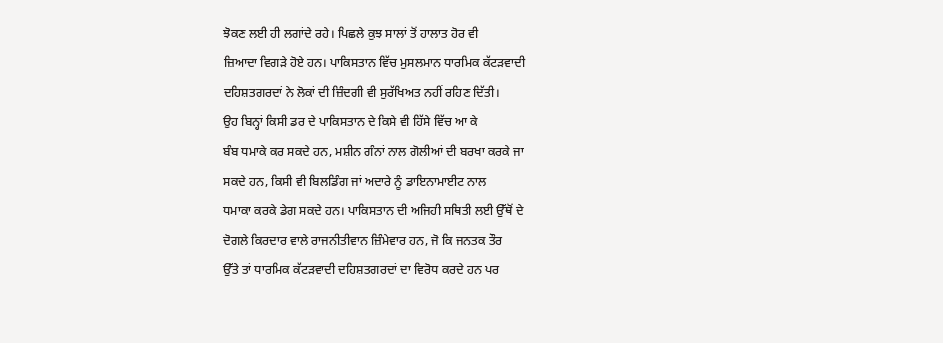ਝੋਕਣ ਲਈ ਹੀ ਲਗਾਂਦੇ ਰਹੇ। ਪਿਛਲੇ ਕੁਝ ਸਾਲਾਂ ਤੋਂ ਹਾਲਾਤ ਹੋਰ ਵੀ
ਜ਼ਿਆਦਾ ਵਿਗੜੇ ਹੋਏ ਹਨ। ਪਾਕਿਸਤਾਨ ਵਿੱਚ ਮੁਸਲਮਾਨ ਧਾਰਮਿਕ ਕੱਟੜਵਾਦੀ
ਦਹਿਸ਼ਤਗਰਦਾਂ ਨੇ ਲੋਕਾਂ ਦੀ ਜ਼ਿੰਦਗੀ ਵੀ ਸੁਰੱਖਿਅਤ ਨਹੀਂ ਰਹਿਣ ਦਿੱਤੀ।
ਉਹ ਬਿਨ੍ਹਾਂ ਕਿਸੀ ਡਰ ਦੇ ਪਾਕਿਸਤਾਨ ਦੇ ਕਿਸੇ ਵੀ ਹਿੱਸੇ ਵਿੱਚ ਆ ਕੇ
ਬੰਬ ਧਮਾਕੇ ਕਰ ਸਕਦੇ ਹਨ, ਮਸ਼ੀਨ ਗੰਨਾਂ ਨਾਲ ਗੋਲੀਆਂ ਦੀ ਬਰਖਾ ਕਰਕੇ ਜਾ
ਸਕਦੇ ਹਨ, ਕਿਸੀ ਵੀ ਬਿਲਡਿੰਗ ਜਾਂ ਅਦਾਰੇ ਨੂੰ ਡਾਇਨਾਮਾਈਟ ਨਾਲ
ਧਮਾਕਾ ਕਰਕੇ ਡੇਗ ਸਕਦੇ ਹਨ। ਪਾਕਿਸਤਾਨ ਦੀ ਅਜਿਹੀ ਸਥਿਤੀ ਲਈ ਉੱਥੋਂ ਦੇ
ਦੋਗਲੇ ਕਿਰਦਾਰ ਵਾਲੇ ਰਾਜਨੀਤੀਵਾਨ ਜ਼ਿੰਮੇਵਾਰ ਹਨ, ਜੋ ਕਿ ਜਨਤਕ ਤੌਰ
ਉੱਤੇ ਤਾਂ ਧਾਰਮਿਕ ਕੱਟੜਵਾਦੀ ਦਹਿਸ਼ਤਗਰਦਾਂ ਦਾ ਵਿਰੋਧ ਕਰਦੇ ਹਨ ਪਰ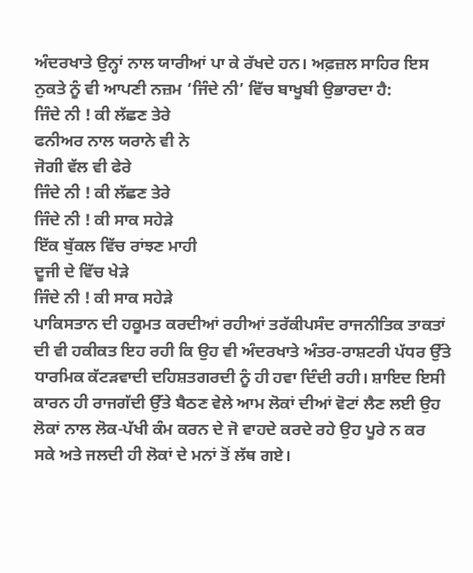ਅੰਦਰਖਾਤੇ ਉਨ੍ਹਾਂ ਨਾਲ ਯਾਰੀਆਂ ਪਾ ਕੇ ਰੱਖਦੇ ਹਨ। ਅਫ਼ਜ਼ਲ ਸਾਹਿਰ ਇਸ
ਨੁਕਤੇ ਨੂੰ ਵੀ ਆਪਣੀ ਨਜ਼ਮ ‘ਜਿੰਦੇ ਨੀ’ ਵਿੱਚ ਬਾਖੂਬੀ ਉਭਾਰਦਾ ਹੈ:
ਜਿੰਦੇ ਨੀ ! ਕੀ ਲੱਛਣ ਤੇਰੇ
ਫਨੀਅਰ ਨਾਲ ਯਰਾਨੇ ਵੀ ਨੇ
ਜੋਗੀ ਵੱਲ ਵੀ ਫੇਰੇ
ਜਿੰਦੇ ਨੀ ! ਕੀ ਲੱਛਣ ਤੇਰੇ
ਜਿੰਦੇ ਨੀ ! ਕੀ ਸਾਕ ਸਹੇੜੇ
ਇੱਕ ਬੁੱਕਲ ਵਿੱਚ ਰਾਂਝਣ ਮਾਹੀ
ਦੂਜੀ ਦੇ ਵਿੱਚ ਖੇੜੇ
ਜਿੰਦੇ ਨੀ ! ਕੀ ਸਾਕ ਸਹੇੜੇ
ਪਾਕਿਸਤਾਨ ਦੀ ਹਕੂਮਤ ਕਰਦੀਆਂ ਰਹੀਆਂ ਤਰੱਕੀਪਸੰਦ ਰਾਜਨੀਤਿਕ ਤਾਕਤਾਂ
ਦੀ ਵੀ ਹਕੀਕਤ ਇਹ ਰਹੀ ਕਿ ਉਹ ਵੀ ਅੰਦਰਖਾਤੇ ਅੰਤਰ-ਰਾਸ਼ਟਰੀ ਪੱਧਰ ਉੱਤੇ
ਧਾਰਮਿਕ ਕੱਟੜਵਾਦੀ ਦਹਿਸ਼ਤਗਰਦੀ ਨੂੰ ਹੀ ਹਵਾ ਦਿੰਦੀ ਰਹੀ। ਸ਼ਾਇਦ ਇਸੀ
ਕਾਰਨ ਹੀ ਰਾਜਗੱਦੀ ਉੱਤੇ ਬੈਠਣ ਵੇਲੇ ਆਮ ਲੋਕਾਂ ਦੀਆਂ ਵੋਟਾਂ ਲੈਣ ਲਈ ਉਹ
ਲੋਕਾਂ ਨਾਲ ਲੋਕ-ਪੱਖੀ ਕੰਮ ਕਰਨ ਦੇ ਜੋ ਵਾਹਦੇ ਕਰਦੇ ਰਹੇ ਉਹ ਪੂਰੇ ਨ ਕਰ
ਸਕੇ ਅਤੇ ਜਲਦੀ ਹੀ ਲੋਕਾਂ ਦੇ ਮਨਾਂ ਤੋਂ ਲੱਥ ਗਏ।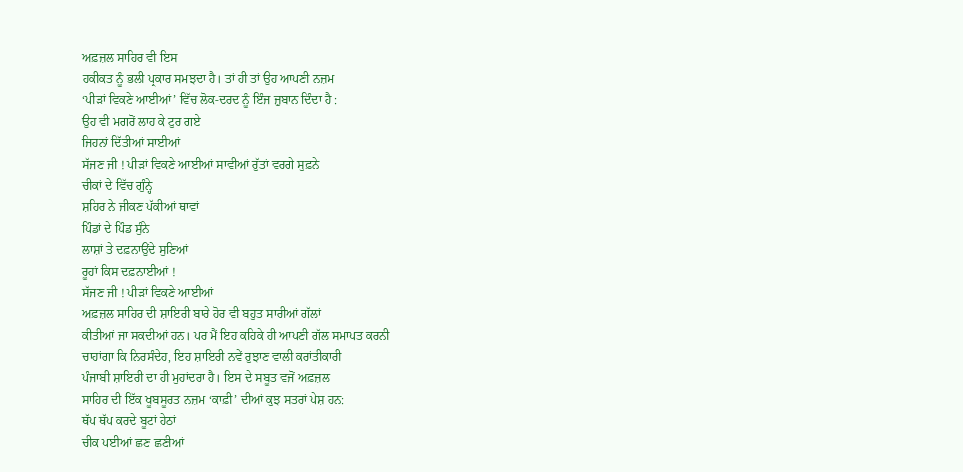ਅਫ਼ਜ਼ਲ ਸਾਹਿਰ ਵੀ ਇਸ
ਹਕੀਕਤ ਨੂੰ ਭਲੀ ਪ੍ਰਕਾਰ ਸਮਝਦਾ ਹੈ। ਤਾਂ ਹੀ ਤਾਂ ਉਹ ਆਪਣੀ ਨਜ਼ਮ
‘ਪੀੜਾਂ ਵਿਕਣੇ ਆਈਆਂ’ ਵਿੱਚ ਲੋਕ-ਦਰਦ ਨੂੰ ਇੰਜ ਜ਼ੁਬਾਨ ਦਿੰਦਾ ਹੈ :
ਉਹ ਵੀ ਮਗਰੋਂ ਲਾਹ ਕੇ ਟੁਰ ਗਏ
ਜਿਹਨਾਂ ਦਿੱਤੀਆਂ ਸਾਈਆਂ
ਸੱਜਣ ਜੀ ! ਪੀੜਾਂ ਵਿਕਣੇ ਆਈਆਂ ਸਾਵੀਆਂ ਰੁੱਤਾਂ ਵਰਗੇ ਸੁਫ਼ਨੇ
ਚੀਕਾਂ ਦੇ ਵਿੱਚ ਗੁੰਨ੍ਹੇ
ਸ਼ਹਿਰ ਨੇ ਜੀਕਣ ਪੱਕੀਆਂ ਥਾਵਾਂ
ਪਿੰਡਾਂ ਦੇ ਪਿੰਡ ਸੁੰਨੇ
ਲਾਸ਼ਾਂ ਤੇ ਦਫ਼ਨਾਉਂਦੇ ਸੁਣਿਆਂ
ਰੂਹਾਂ ਕਿਸ ਦਫ਼ਨਾਈਆਂ !
ਸੱਜਣ ਜੀ ! ਪੀੜਾਂ ਵਿਕਣੇ ਆਈਆਂ
ਅਫ਼ਜ਼ਲ ਸਾਹਿਰ ਦੀ ਸ਼ਾਇਰੀ ਬਾਰੇ ਹੋਰ ਵੀ ਬਹੁਤ ਸਾਰੀਆਂ ਗੱਲਾਂ
ਕੀਤੀਆਂ ਜਾ ਸਕਦੀਆਂ ਹਨ। ਪਰ ਮੈਂ ਇਹ ਕਹਿਕੇ ਹੀ ਆਪਣੀ ਗੱਲ ਸਮਾਪਤ ਕਰਨੀ
ਚਾਹਾਂਗਾ ਕਿ ਨਿਰਸੰਦੇਹ, ਇਹ ਸ਼ਾਇਰੀ ਨਵੇਂ ਰੁਝਾਣ ਵਾਲੀ ਕਰਾਂਤੀਕਾਰੀ
ਪੰਜਾਬੀ ਸ਼ਾਇਰੀ ਦਾ ਹੀ ਮੁਹਾਂਦਰਾ ਹੈ। ਇਸ ਦੇ ਸਬੂਤ ਵਜੋਂ ਅਫ਼ਜ਼ਲ
ਸਾਹਿਰ ਦੀ ਇੱਕ ਖੂਬਸੂਰਤ ਨਜ਼ਮ ‘ਕਾਫ਼ੀ’ ਦੀਆਂ ਕੁਝ ਸਤਰਾਂ ਪੇਸ਼ ਹਨ:
ਥੱਪ ਥੱਪ ਕਰਦੇ ਬੂਟਾਂ ਹੇਠਾਂ
ਚੀਕ ਪਈਆਂ ਛਣ ਛਣੀਆਂ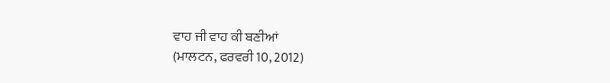ਵਾਹ ਜੀ ਵਾਹ ਕੀ ਬਣੀਆਂ
(ਮਾਲਟਨ, ਫਰਵਰੀ 10, 2012)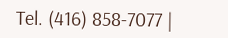Tel. (416) 858-7077 |